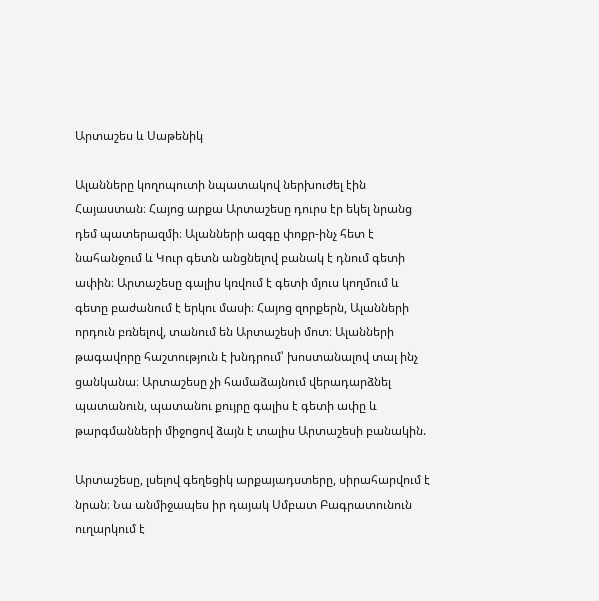Արտաշես և Սաթենիկ

Ալանները կողոպուտի նպատակով ներխուժել էին Հայաստան։ Հայոց արքա Արտաշեսը դուրս էր եկել նրանց դեմ պատերազմի։ Ալանների ազգը փոքր-ինչ հետ է նահանջում և Կուր գետն անցնելով բանակ է դնում գետի ափին։ Արտաշեսը գալիս կռվում է գետի մյուս կողմում և գետը բաժանում է երկու մասի։ Հայոց զորքերն, Ալանների որդուն բռնելով, տանում են Արտաշեսի մոտ։ Ալանների թագավորը հաշտություն է խնդրում՝ խոստանալով տալ ինչ ցանկանա։ Արտաշեսը չի համաձայնում վերադարձնել պատանուն, պատանու քույրը գալիս է գետի ափը և թարգմանների միջոցով ձայն է տալիս Արտաշեսի բանակին.

Արտաշեսը, լսելով գեղեցիկ արքայադստերը, սիրահարվում է նրան։ Նա անմիջապես իր դայակ Սմբատ Բագրատունուն ուղարկում է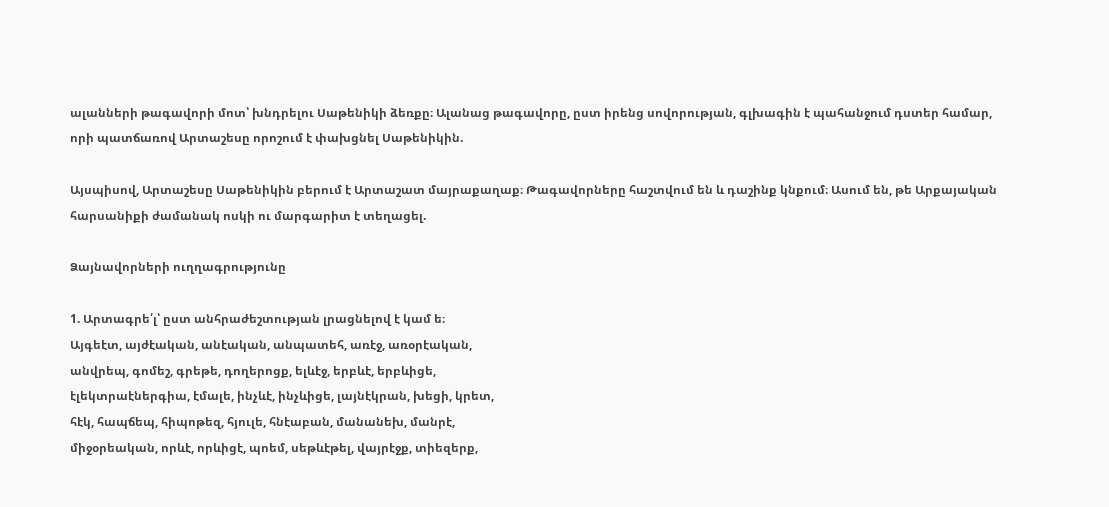ալանների թագավորի մոտ՝ խնդրելու Սաթենիկի ձեռքը։ Ալանաց թագավորը, ըստ իրենց սովորության, գլխագին է պահանջում դստեր համար, որի պատճառով Արտաշեսը որոշում է փախցնել Սաթենիկին.

Այսպիսով, Արտաշեսը Սաթենիկին բերում է Արտաշատ մայրաքաղաք։ Թագավորները հաշտվում են և դաշինք կնքում։ Ասում են, թե Արքայական հարսանիքի ժամանակ ոսկի ու մարգարիտ է տեղացել.

Ձայնավորների ուղղագրությունը

1. Արտագրե՛լ՝ ըստ անհրաժեշտության լրացնելով է կամ ե։
Այգեէտ, այժէական, անէական, անպատեհ, առէջ, առօրէական,
անվրեպ, գոմեշ, գրեթե, դողերոցք, ելևէջ, երբևէ, երբևիցե,
էլեկտրաէներգիա, էմալե, ինչևէ, ինչևիցե, լայնէկրան, խեցի, կրետ,
հէկ, հապճեպ, հիպոթեզ, հյուլե, հնէաբան, մանանեխ, մանրէ,
միջօրեական, որևէ, որևիցէ, պոեմ, սեթևէթել, վայրէջք, տիեզերք,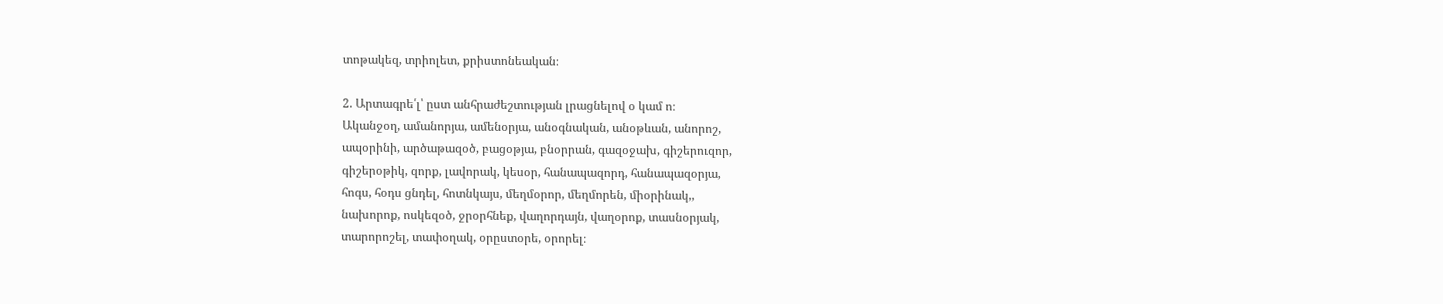տոթակեզ, տրիոլետ, քրիստոնեական։

2. Արտագրե՛լ՝ ըստ անհրաժեշտության լրացնելով օ կամ ո։
Ականջօղ, ամանորյա, ամենօրյա, անօգնական, անօթևան, անորոշ,
ապօրինի, արծաթազօծ, բացօթյա, բնօրրան, գազօջախ, գիշերուզոր,
գիշերօթիկ, զորք, լավորակ, կեսօր, հանապազորդ, հանապազօրյա,
հոգս, հօդս ցնդել, հոտնկայս, մեղմօրոր, մեղմորեն, միօրինակ,,
նախորոք, ոսկեզօծ, ջրօրհնեք, վաղորդայն, վաղօրոք, տասնօրյակ,
տարորոշել, տափօղակ, օրըստօրե, օրորել։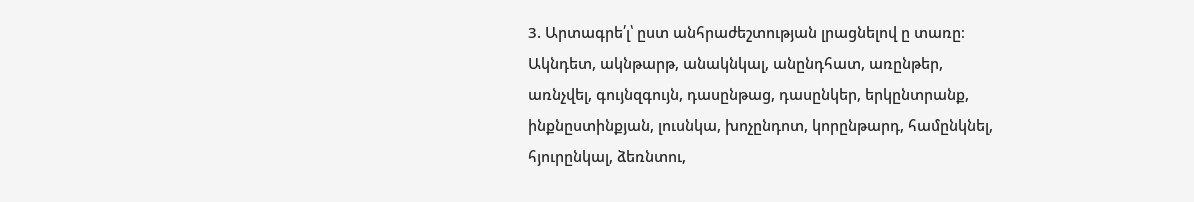3. Արտագրե՛լ՝ ըստ անհրաժեշտության լրացնելով ը տառը։
Ակնդետ, ակնթարթ, անակնկալ, անընդհատ, առընթեր,
առնչվել, գույնզգույն, դասընթաց, դասընկեր, երկընտրանք,
ինքնըստինքյան, լուսնկա, խոչընդոտ, կորընթարդ, համընկնել,
հյուրընկալ, ձեռնտու,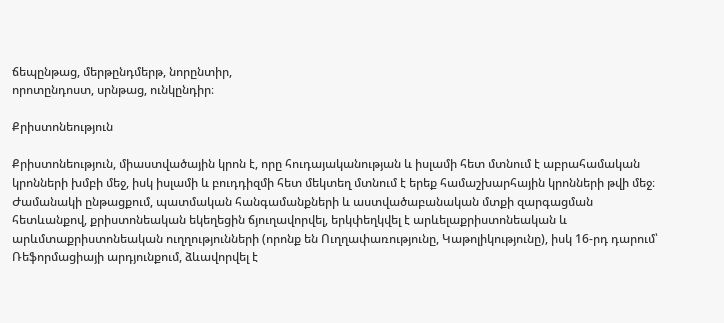ճեպընթաց, մերթընդմերթ, նորընտիր,
որոտընդոստ, սրնթաց, ունկընդիր։

Քրիստոնեություն

Քրիստոնեություն, միաստվածային կրոն է, որը հուդայականության և իսլամի հետ մտնում է աբրահամական կրոնների խմբի մեջ, իսկ իսլամի և բուդդիզմի հետ մեկտեղ մտնում է երեք համաշխարհային կրոնների թվի մեջ։ Ժամանակի ընթացքում, պատմական հանգամանքների և աստվածաբանական մտքի զարգացման հետևանքով, քրիստոնեական եկեղեցին ճյուղավորվել, երկփեղկվել է արևելաքրիստոնեական և արևմտաքրիստոնեական ուղղությունների (որոնք են Ուղղափառությունը, Կաթոլիկությունը), իսկ 16-րդ դարում՝ Ռեֆորմացիայի արդյունքում, ձևավորվել է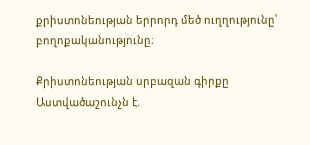քրիստոնեության երրորդ մեծ ուղղությունը՝ բողոքականությունը։

Քրիստոնեության սրբազան գիրքը Աստվածաշունչն է.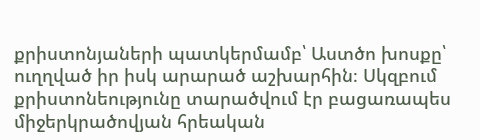քրիստոնյաների պատկերմամբ՝ Աստծո խոսքը՝ ուղղված իր իսկ արարած աշխարհին։ Սկզբում քրիստոնեությունը տարածվում էր բացառապես միջերկրածովյան հրեական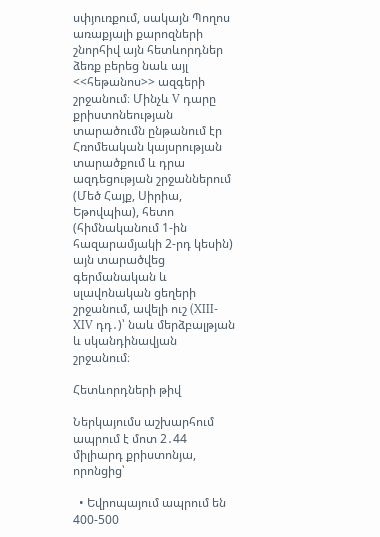սփյուռքում, սակայն Պողոս առաքյալի քարոզների շնորհիվ այն հետևորդներ ձեռք բերեց նաև այլ <<հեթանոս>> ազգերի շրջանում։ Մինչև V դարը քրիստոնեության տարածումն ընթանում էր Հռոմեական կայսրության տարածքում և դրա ազդեցության շրջաններում (Մեծ Հայք, Սիրիա, Եթովպիա), հետո (հիմնականում 1-ին հազարամյակի 2-րդ կեսին) այն տարածվեց գերմանական և սլավոնական ցեղերի շրջանում, ավելի ուշ (XIII-XIV դդ․)՝ նաև մերձբալթյան և սկանդինավյան շրջանում։

Հետևորդների թիվ

Ներկայումս աշխարհում ապրում է մոտ 2․44 միլիարդ քրիստոնյա, որոնցից՝

  • Եվրոպայում ապրում են 400-500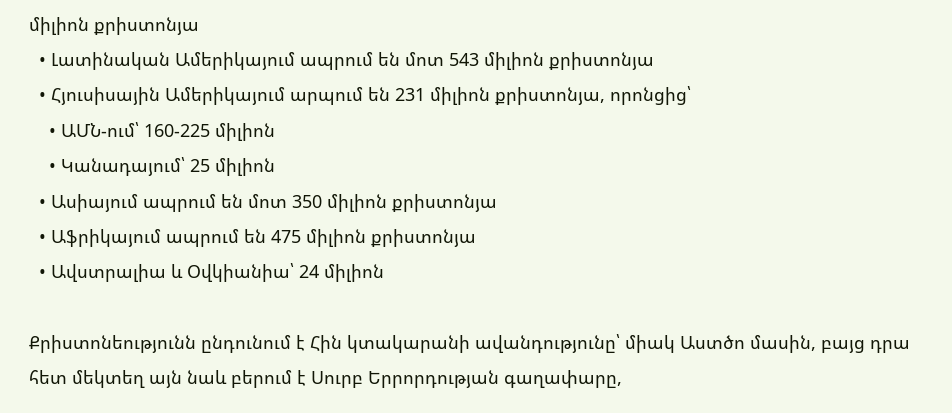միլիոն քրիստոնյա
  • Լատինական Ամերիկայում ապրում են մոտ 543 միլիոն քրիստոնյա
  • Հյուսիսային Ամերիկայում արպում են 231 միլիոն քրիստոնյա, որոնցից՝
    • ԱՄՆ-ում՝ 160-225 միլիոն
    • Կանադայում՝ 25 միլիոն
  • Ասիայում ապրում են մոտ 350 միլիոն քրիստոնյա
  • Աֆրիկայում ապրում են 475 միլիոն քրիստոնյա
  • Ավստրալիա և Օվկիանիա՝ 24 միլիոն

Քրիստոնեությունն ընդունում է Հին կտակարանի ավանդությունը՝ միակ Աստծո մասին, բայց դրա հետ մեկտեղ այն նաև բերում է Սուրբ Երրորդության գաղափարը,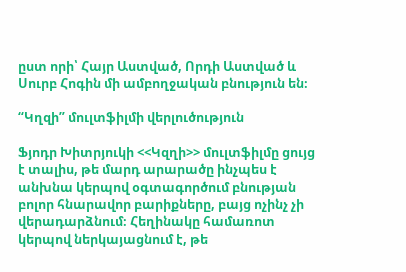ըստ որի՝ Հայր Աստված, Որդի Աստված և Սուրբ Հոգին մի ամբողջական բնություն են։

“Կղզի” մուլտֆիլմի վերլուծություն

Ֆյոդր Խիտրյուկի <<Կզղի>> մուլտֆիլմը ցույց է տալիս, թե մարդ արարածը ինչպես է անխնա կերպով օգտագործում բնության բոլոր հնարավոր բարիքները, բայց ոչինչ չի վերադարձնում։ Հեղինակը համառոտ կերպով ներկայացնում է, թե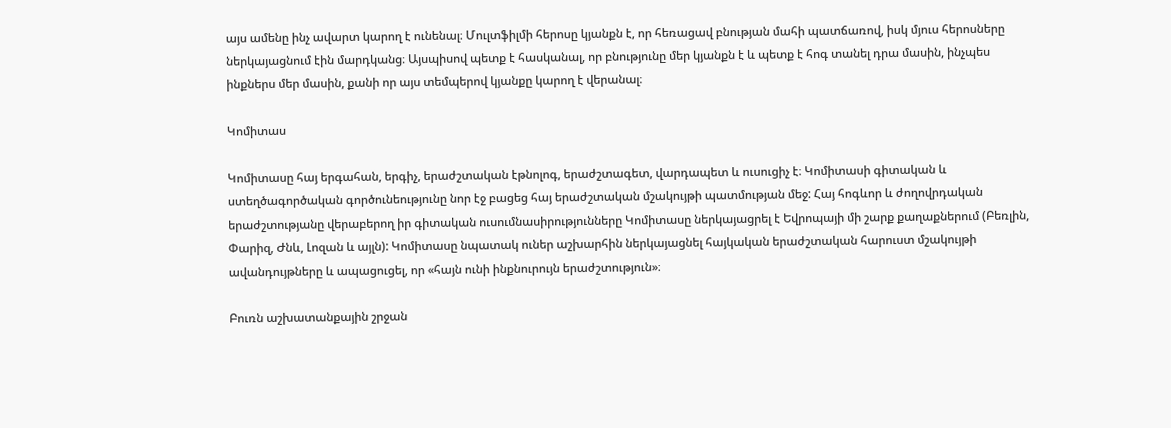այս ամենը ինչ ավարտ կարող է ունենալ։ Մուլտֆիլմի հերոսը կյանքն է, որ հեռացավ բնության մահի պատճառով, իսկ մյուս հերոսները ներկայացնում էին մարդկանց։ Այսպիսով պետք է հասկանալ, որ բնությունը մեր կյանքն է և պետք է հոգ տանել դրա մասին, ինչպես ինքներս մեր մասին, քանի որ այս տեմպերով կյանքը կարող է վերանալ։

Կոմիտաս

Կոմիտասը հայ երգահան, երգիչ, երաժշտական էթնոլոգ, երաժշտագետ, վարդապետ և ուսուցիչ է։ Կոմիտասի գիտական և ստեղծագործական գործունեությունը նոր էջ բացեց հայ երաժշտական մշակույթի պատմության մեջ: Հայ հոգևոր և ժողովրդական երաժշտությանը վերաբերող իր գիտական ուսումնասիրությունները Կոմիտասը ներկայացրել է Եվրոպայի մի շարք քաղաքներում (Բեռլին, Փարիզ, Ժնև, Լոզան և այլն): Կոմիտասը նպատակ ուներ աշխարհին ներկայացնել հայկական երաժշտական հարուստ մշակույթի ավանդույթները և ապացուցել, որ «հայն ունի ինքնուրույն երաժշտություն»։

Բուռն աշխատանքային շրջան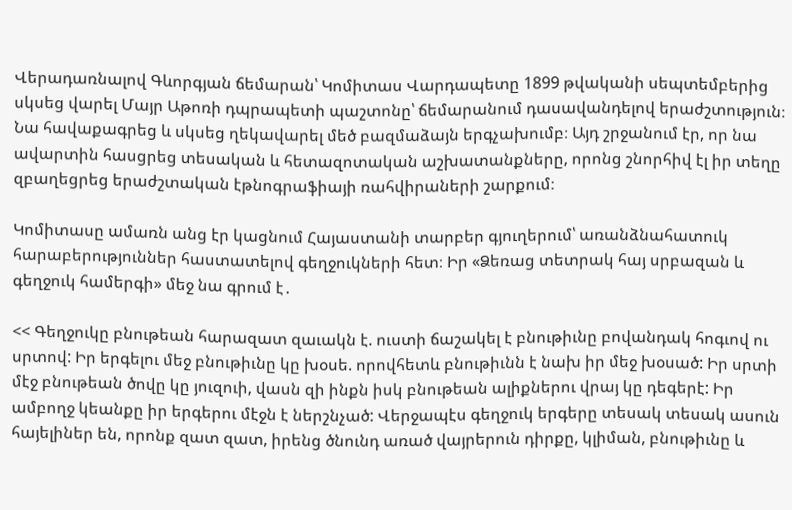Վերադառնալով Գևորգյան ճեմարան՝ Կոմիտաս Վարդապետը 1899 թվականի սեպտեմբերից սկսեց վարել Մայր Աթոռի դպրապետի պաշտոնը՝ ճեմարանում դասավանդելով երաժշտություն։ Նա հավաքագրեց և սկսեց ղեկավարել մեծ բազմաձայն երգչախումբ։ Այդ շրջանում էր, որ նա ավարտին հասցրեց տեսական և հետազոտական աշխատանքները, որոնց շնորհիվ էլ իր տեղը զբաղեցրեց երաժշտական էթնոգրաֆիայի ռահվիրաների շարքում։

Կոմիտասը ամառն անց էր կացնում Հայաստանի տարբեր գյուղերում՝ առանձնահատուկ հարաբերություններ հաստատելով գեղջուկների հետ։ Իր «Ձեռաց տետրակ հայ սրբազան և գեղջուկ համերգի» մեջ նա գրում է․

<< Գեղջուկը բնութեան հարազատ զաւակն է. ուստի ճաշակել է բնութիւնը բովանդակ հոգւով ու սրտով: Իր երգելու մեջ բնութիւնը կը խօսե. որովհետև բնութիւնն է նախ իր մեջ խօսած: Իր սրտի մէջ բնութեան ծովը կը յուզուի, վասն զի ինքն իսկ բնութեան ալիքներու վրայ կը դեգերէ: Իր ամբողջ կեանքը իր երգերու մէջն է ներշնչած: Վերջապէս գեղջուկ երգերը տեսակ տեսակ ասուն հայելիներ են, որոնք զատ զատ, իրենց ծնունդ առած վայրերուն դիրքը, կլիման, բնութիւնը և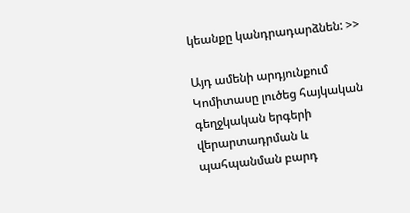կեանքը կանդրադարձնեն: >>

Այդ ամենի արդյունքում Կոմիտասը լուծեց հայկական գեղջկական երգերի վերարտադրման և պահպանման բարդ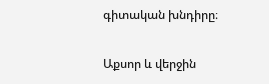գիտական խնդիրը։

Աքսոր և վերջին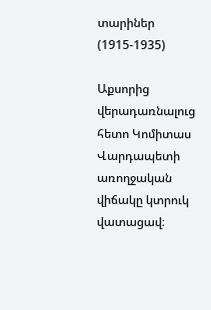տարիներ (1915-1935)

Աքսորից վերադառնալուց հետո Կոմիտաս Վարդապետի առողջական վիճակը կտրուկ վատացավ։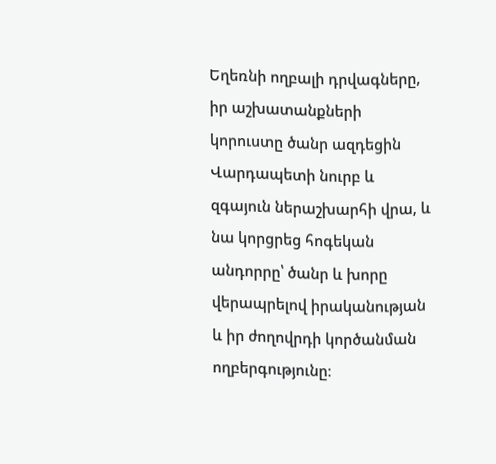Եղեռնի ողբալի դրվագները, իր աշխատանքների կորուստը ծանր ազդեցին Վարդապետի նուրբ և զգայուն ներաշխարհի վրա, և նա կորցրեց հոգեկան անդորրը՝ ծանր և խորը վերապրելով իրականության և իր ժողովրդի կործանման ողբերգությունը։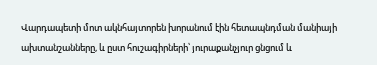Վարդապետի մոտ ակնհայտորեն խորանում էին հետապնդման մանիայի ախտանշանները, և ըստ հուշագիրների՝ յուրաքանչյուր ցնցում և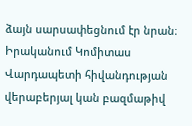ձայն սարսափեցնում էր նրան։ Իրականում Կոմիտաս Վարդապետի հիվանդության վերաբերյալ կան բազմաթիվ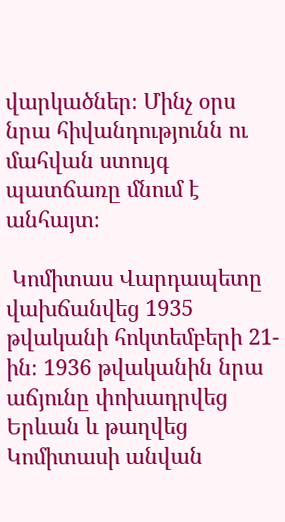վարկածներ։ Մինչ օրս նրա հիվանդությունն ու մահվան ստույգ պատճառը մնում է անհայտ։

 Կոմիտաս Վարդապետը վախճանվեց 1935 թվականի հոկտեմբերի 21-ին։ 1936 թվականին նրա աճյունը փոխադրվեց Երևան և թաղվեց Կոմիտասի անվան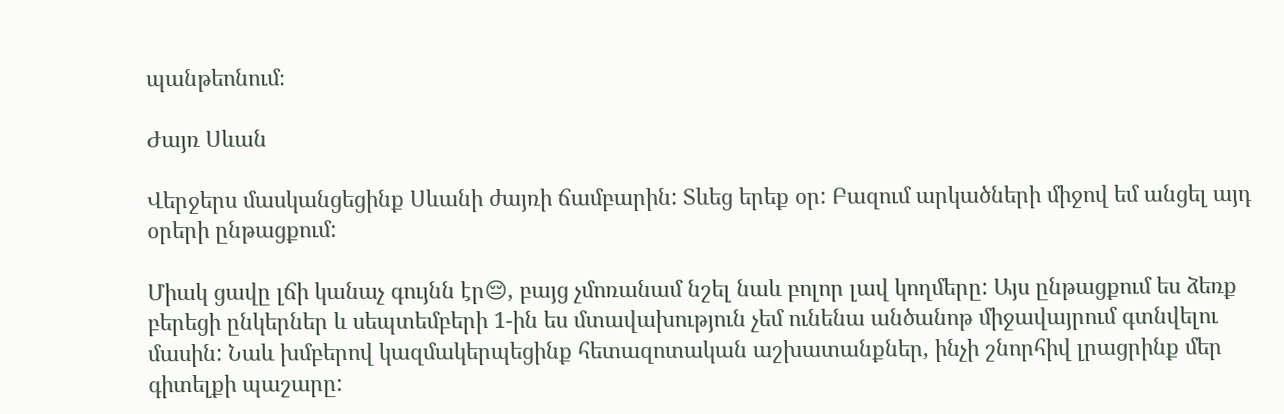պանթեոնում։

Ժայռ Սևան

Վերջերս մասկանցեցինք Սևանի ժայռի ճամբարին: Տևեց երեք օր: Բազում արկածների միջով եմ անցել այդ օրերի ընթացքում:

Միակ ցավը լճի կանաչ գույնն էր😔, բայց չմոռանամ նշել նաև բոլոր լավ կողմերը: Այս ընթացքում ես ձեռք բերեցի ընկերներ և սեպտեմբերի 1-ին ես մտավախություն չեմ ունենա անծանոթ միջավայրում գտնվելու մասին: Նաև խմբերով կազմակերպեցինք հետազոտական աշխատանքներ, ինչի շնորհիվ լրացրինք մեր գիտելքի պաշարը: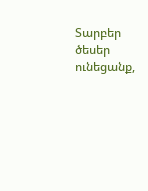Տարբեր ծեսեր ունեցանք,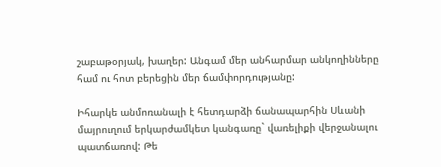շաբաթօրյակ, խաղեր: Անգամ մեր անհարմար անկողինները համ ու հոտ բերեցին մեր ճամփորդությանը:

Իհարկե անմոռանալի է հետդարձի ճանապարհին Սևանի մայրուղում երկարժամկետ կանգառը` վառելիքի վերջանալու պատճառով: Թե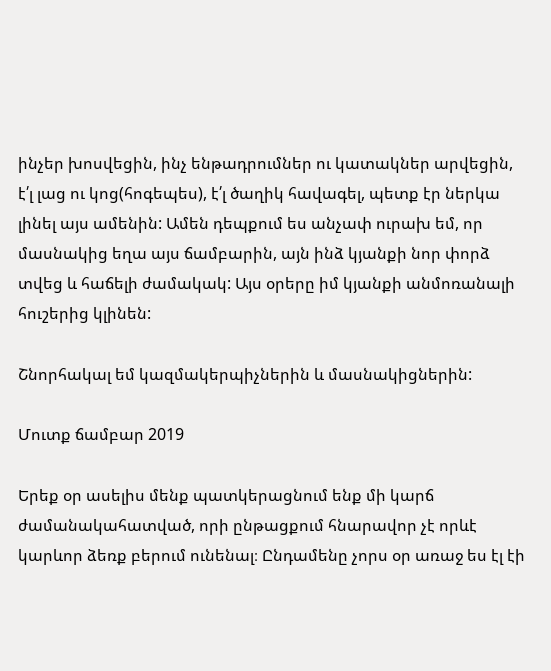ինչեր խոսվեցին, ինչ ենթադրումներ ու կատակներ արվեցին, է՛լ լաց ու կոց(հոգեպես), է՛լ ծաղիկ հավագել, պետք էր ներկա լինել այս ամենին: Ամեն դեպքում ես անչափ ուրախ եմ, որ մասնակից եղա այս ճամբարին, այն ինձ կյանքի նոր փորձ տվեց և հաճելի ժամակակ: Այս օրերը իմ կյանքի անմոռանալի հուշերից կլինեն:

Շնորհակալ եմ կազմակերպիչներին և մասնակիցներին:

Մուտք ճամբար 2019

Երեք օր ասելիս մենք պատկերացնում ենք մի կարճ ժամանակահատված, որի ընթացքում հնարավոր չէ որևէ կարևոր ձեռք բերում ունենալ։ Ընդամենը չորս օր առաջ ես էլ էի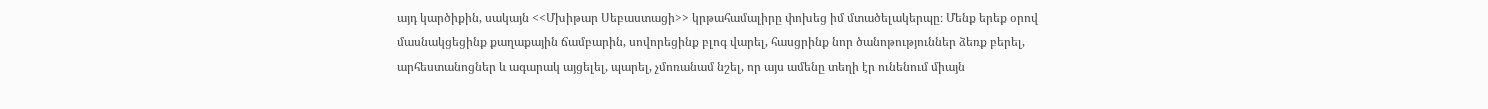այդ կարծիքին, սակայն <<Մխիթար Սեբաստացի>> կրթահամալիրը փոխեց իմ մտածելակերպը։ Մենք երեք օրով մասնակցեցինք քաղաքային ճամբարին, սովորեցինք բլոգ վարել, հասցրինք նոր ծանոթություններ ձեռք բերել, արհեստանոցներ և ագարակ այցելել, պարել, չմոռանամ նշել, որ այս ամենը տեղի էր ունենում միայն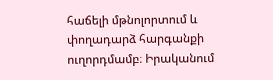հաճելի մթնոլորտում և փողադարձ հարգանքի ուղորդմամբ։ Իրականում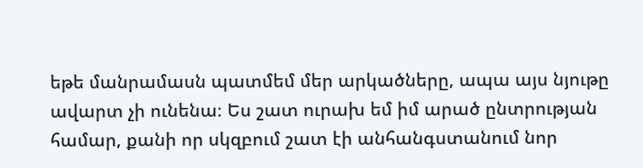եթե մանրամասն պատմեմ մեր արկածները, ապա այս նյութը ավարտ չի ունենա։ Ես շատ ուրախ եմ իմ արած ընտրության համար, քանի որ սկզբում շատ էի անհանգստանում նոր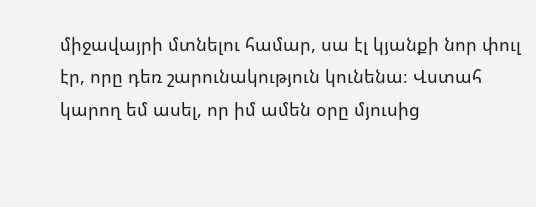միջավայրի մտնելու համար, սա էլ կյանքի նոր փուլ էր, որը դեռ շարունակություն կունենա։ Վստահ կարող եմ ասել, որ իմ ամեն օրը մյուսից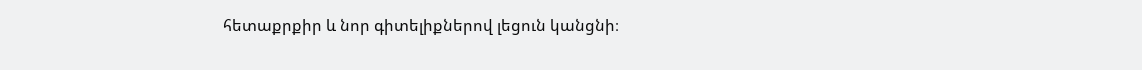հետաքրքիր և նոր գիտելիքներով լեցուն կանցնի։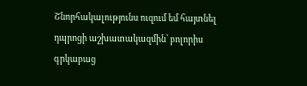Շնորհակալությունս ուզում եմ հայտնել դպրոցի աշխատակազմին՝ բոլորիս գրկաբաց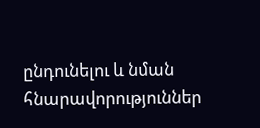ընդունելու և նման հնարավորություններ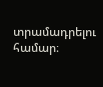տրամադրելու համար։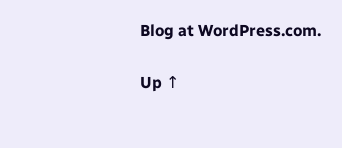Blog at WordPress.com.

Up ↑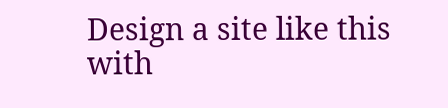Design a site like this with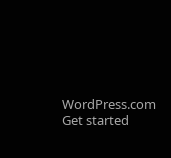WordPress.com
Get started